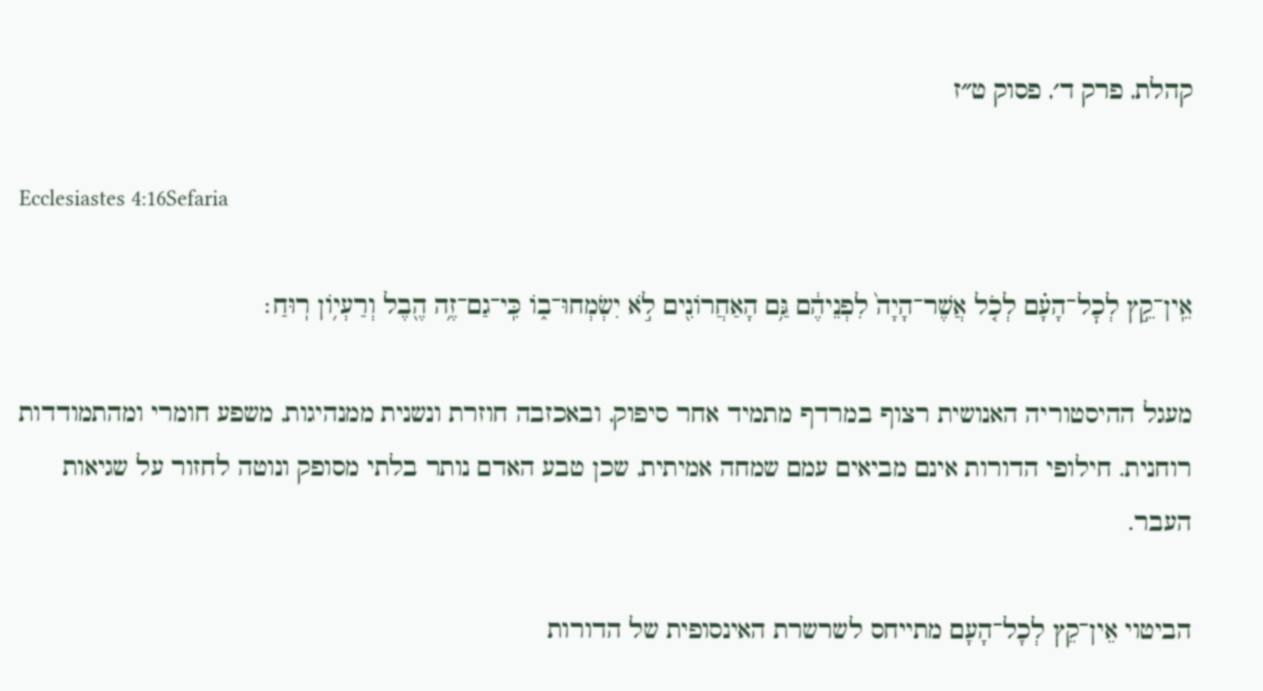קהלת, פרק ד׳, פסוק ט״ז

Ecclesiastes 4:16Sefaria

אֵֽין־קֵ֣ץ לְכׇל־הָעָ֗ם לְכֹ֤ל אֲשֶׁר־הָיָה֙ לִפְנֵיהֶ֔ם גַּ֥ם הָאַחֲרוֹנִ֖ים לֹ֣א יִשְׂמְחוּ־ב֑וֹ כִּֽי־גַם־זֶ֥ה הֶ֖בֶל וְרַעְי֥וֹן רֽוּחַ׃

מעגל ההיסטוריה האנושית רצוף במרדף מתמיד אחר סיפוק, ובאכזבה חוזרת ונשנית ממנהיגות, משפע חומרי ומהתמודדות רוחנית. חילופי הדורות אינם מביאים עמם שמחה אמיתית, שכן טבע האדם נותר בלתי מסופק ונוטה לחזור על שגיאות העבר.

הביטוי אֵין־קֵץ לְכָל־הָעָם מתייחס לשרשרת האינסופית של הדורות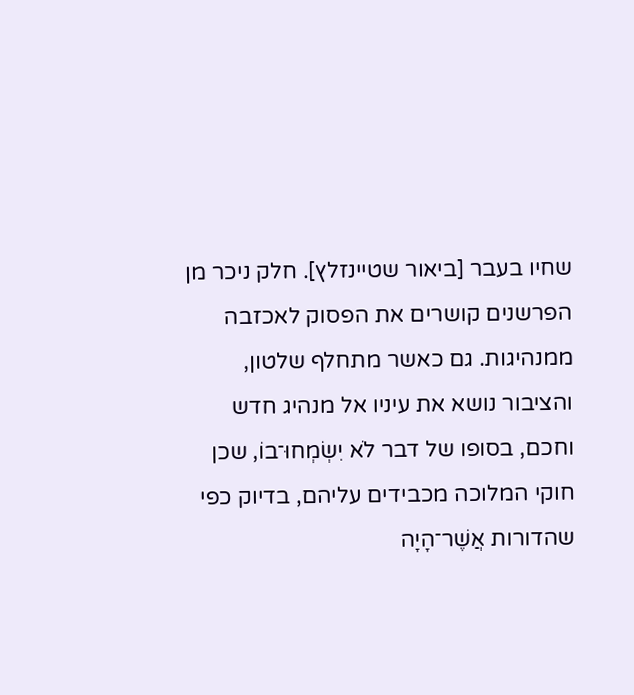שחיו בעבר [ביאור שטיינזלץ]. חלק ניכר מן הפרשנים קושרים את הפסוק לאכזבה ממנהיגות. גם כאשר מתחלף שלטון, והציבור נושא את עיניו אל מנהיג חדש וחכם, בסופו של דבר לֹא יִשְׂמְחוּ־בוֹ, שכן חוקי המלוכה מכבידים עליהם, בדיוק כפי שהדורות אֲשֶׁר־הָיָה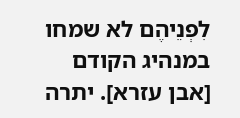לִפְנֵיהֶם לא שמחו במנהיג הקודם [אבן עזרא]. יתרה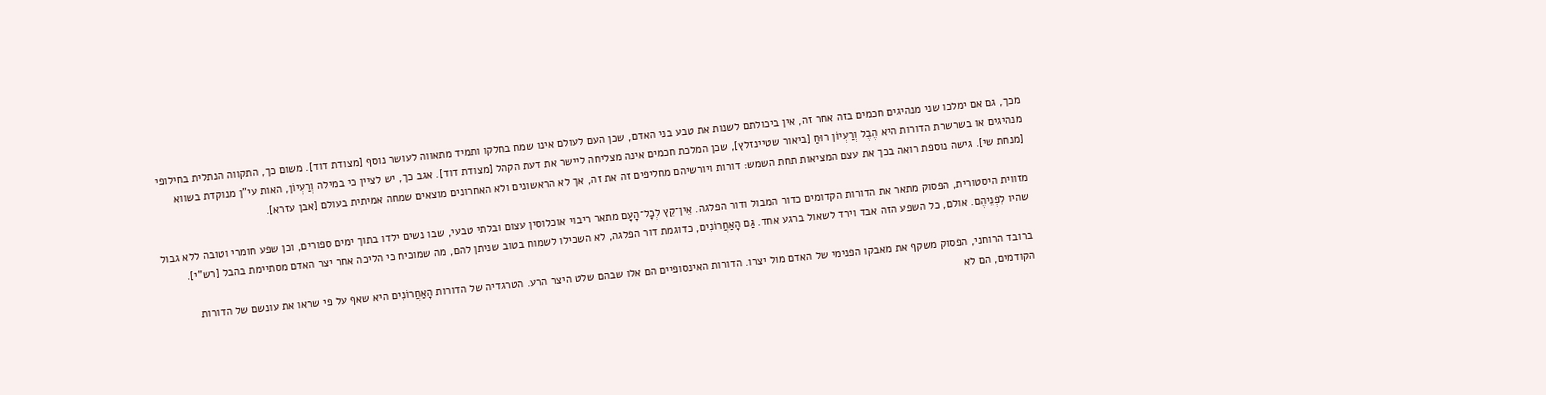מכך, גם אם ימלכו שני מנהיגים חכמים בזה אחר זה, אין ביכולתם לשנות את טבע בני האדם, שכן העם לעולם אינו שמח בחלקו ותמיד מתאווה לעושר נוסף [מצודת דוד]. משום כך, התקווה הנתלית בחילופי מנהיגים או בשרשרת הדורות היא הֶבֶל וְרַעְיוֹן רוּחַ [ביאור שטיינזלץ], שכן המלכת חכמים אינה מצליחה ליישר את דעת הקהל [מצודת דוד]. אגב כך, יש לציין כי במילה וְרַעְיוֹן, האות עי"ן מנוקדת בשווא [מנחת שי]. גישה נוספת רואה בכך את עצם המציאות תחת השמש: דורות ויורשיהם מחליפים זה את זה, אך לא הראשונים ולא האחרונים מוצאים שמחה אמיתית בעולם [אבן עזרא].

מזווית היסטורית, הפסוק מתאר את הדורות הקדומים כדור המבול ודור הפלגה. אֵין־קֵץ לְכָל־הָעָם מתאר ריבוי אוכלוסין עצום ובלתי טבעי, שבו נשים ילדו בתוך ימים ספורים, וכן שפע חומרי וטובה ללא גבול שהיו לִפְנֵיהֶם. אולם, כל השפע הזה אבד וירד לשאול ברגע אחד. גַּם הָאַחֲרוֹנִים, כדוגמת דור הפלגה, לא השכילו לשמוח בטוב שניתן להם, מה שמוכיח כי הליכה אחר יצר האדם מסתיימת בהבל [רש"י].

ברובד הרוחני, הפסוק משקף את מאבקו הפנימי של האדם מול יצרו. הדורות האינסופיים הם אלו שבהם שלט היצר הרע. הטרגדיה של הדורות הָאַחֲרוֹנִים היא שאף על פי שראו את עונשם של הדורות הקודמים, הם לא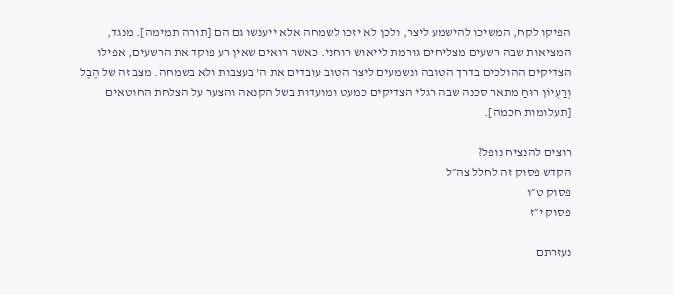הפיקו לקח, המשיכו להישמע ליצר, ולכן לא יזכו לשמחה אלא ייענשו גם הם [תורה תמימה]. מנגד, המציאות שבה רשעים מצליחים גורמת לייאוש רוחני. כאשר רואים שאין רע פוקד את הרשעים, אפילו הצדיקים ההולכים בדרך הטובה ונשמעים ליצר הטוב עובדים את ה' בעצבות ולא בשמחה. מצב זה של הֶבֶל וְרַעְיוֹן רוּחַ מתאר סכנה שבה רגלי הצדיקים כמעט ומועדות בשל הקנאה והצער על הצלחת החוטאים [תעלומות חכמה].

רוצים להנציח נופל?
הקדש פסוק זה לחלל צה״ל
פסוק ט״ו
פסוק י״ז

נעזרתם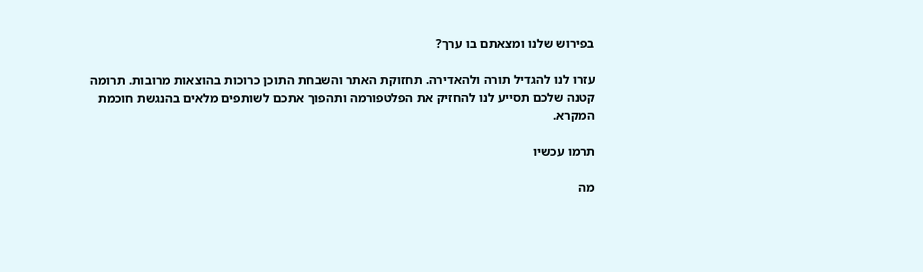בפירוש שלנו ומצאתם בו ערך?

עזרו לנו להגדיל תורה ולהאדירה. תחזוקת האתר והשבחת התוכן כרוכות בהוצאות מרובות. תרומה קטנה שלכם תסייע לנו להחזיק את הפלטפורמה ותהפוך אתכם לשותפים מלאים בהנגשת חוכמת המקרא.

תרמו עכשיו

מה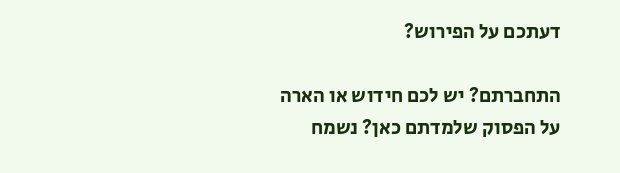דעתכם על הפירוש?

התחברתם? יש לכם חידוש או הארה על הפסוק שלמדתם כאן? נשמח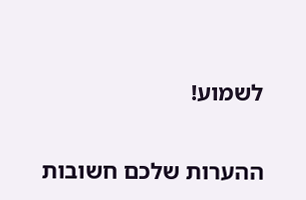לשמוע!

ההערות שלכם חשובות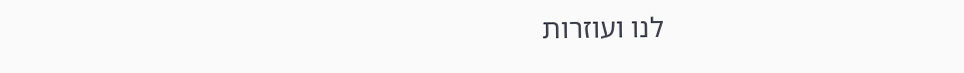לנו ועוזרות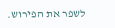לשפר את הפירוש.